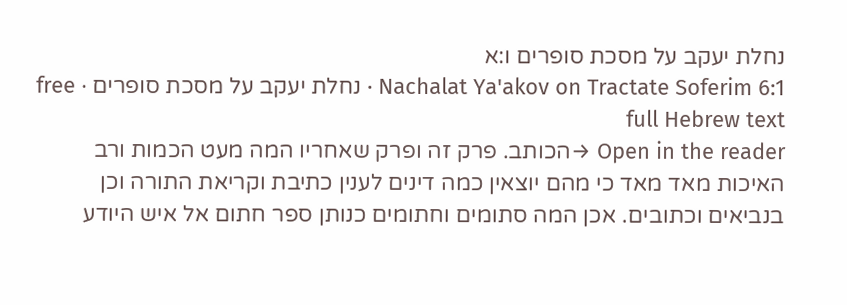נחלת יעקב על מסכת סופרים ו:א
Nachalat Ya'akov on Tractate Soferim 6:1 · נחלת יעקב על מסכת סופרים · free full Hebrew text
Open in the reader →הכותב. פרק זה ופרק שאחריו המה מעט הכמות ורב האיכות מאד מאד כי מהם יוצאין כמה דינים לענין כתיבת וקריאת התורה וכן בנביאים וכתובים. אכן המה סתומים וחתומים כנותן ספר חתום אל איש היודע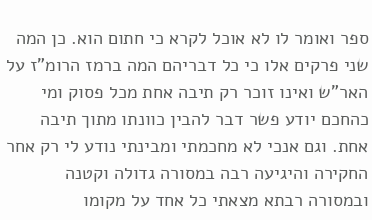ספר ואומר לו לא אוכל לקרא כי חתום הוא. כן המה שני פרקים אלו כי כל דבריהם המה ברמז הרומ"ז על האר"ש ואינו זוכר רק תיבה אחת מכל פסוק ומי כהחכם יודע פשר דבר להבין כוונתו מתוך תיבה אחת. וגם אנכי לא מחכמתי ומבינתי נודע לי רק אחר החקירה והיגיעה רבה במסורה גדולה וקטנה ובמסורה רבתא מצאתי כל אחד על מקומו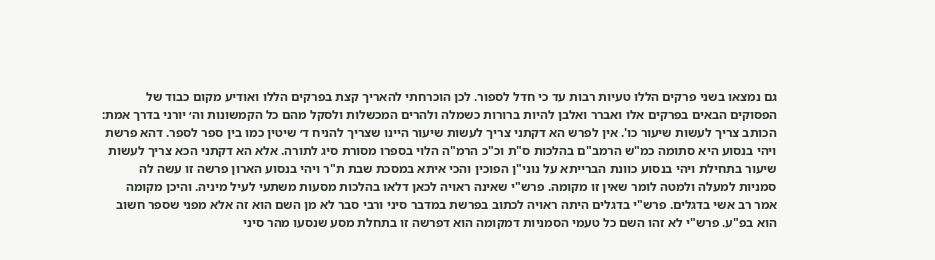גם נמצאו בשני פרקים הללו טעיות רבות עד כי חדל לספור. לכן הוכרחתי להאריך קצת בפרקים הללו ואודיע מקום כבוד של הפסוקים הבאים בפרקים אלו ואברר ואלבן להיות ברורות כשמלה ולהרים המכשלות ולסקל מהם כל הקמשונות וה׳ יורני בדרך אמת:
הכותב צריך לעשות שיעור כו'. אין לפרש הא דקתני צריך לעשות שיעור היינו שצריך להניח ד׳ שיטין כמו בין ספר לספר. דהא פרשת ויהי בנסוע היא סתומה כמ"ש הרמב"ם בהלכות ס"ת וכ"כ הרמ"ה הלוי בספרו מסורת סיג לתורה. אלא הא דקתני הכא צריך לעשות שיעור בתחילת ויהי בנסוע כוונת הברייתא על נוני"ן הפוכין והכי איתא במסכת שבת ת"ר ויהי בנסוע הארון פרשה זו עשה לה סמניות למעלה ולמטה לומר שאין זו מקומה. פרש"י שאינה ראויה לכאן דלאו בהלכות מסעות משתעי לעיל מיניה. והיכן מקומה אמר רב אשי בדגלים. פרש"י בדגלים היתה ראויה לכתוב בפרשת במדבר סיני ורבי סבר לא מן השם הוא זה אלא מפני שספר חשוב הוא בפ"ע. פרש"י לא זהו השם כל טעמי הסמניות דמקומה הוא דפרשה זו בתחלת מסע שנסעו מהר סיני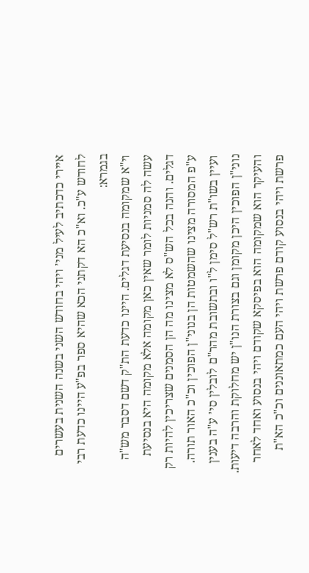איירי כדכתיב לעיל מני׳ ויהי בחודש השני בשנה השנית בעשרים לחודש ע"כ. וא"כ הא דקתני הכא שהיא ספר בפ"ע היינו כדעת רבי בגמרא:
וי"א שמקומה בנסיעת דגלים. היינו כדעת הת"ק דשם דסבר מש"ה עשה לה סמניות לומר שאין כאן מקומה אלא מקומה היא בנסיעת דגלים. והנה בכל הש"ס לא מצינו מה הן הסמנים שצריכין להיות רק ע"פ המסורה מצינו שהשמטות הן בנוני"ן הפוכין וכ"כ האור תורה. ועיין בשו"ת רש"ל סימן ל"ו ובתשובת מהר"ם לובלין סי׳ ע"ה בענין נוני"ן הפוכין היכן מקומן וגם בצורת הנו"ן יש מחלוקת והרבה דיעות. והעיקר הוא שמקומה הוא בפיסקא שקודם ויהי בנסוע ואחד לאחר פרשת ויהי בנסוע קודם פרשת ויהי העם כמתאוננים וכ"כ הא"ת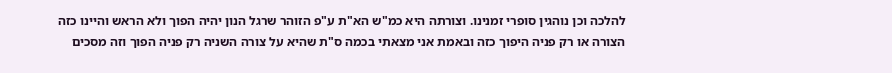להלכה וכן נוהגין סופרי זמנינו. וצורתה היא כמ"ש הא"ת ע"פ הזוהר שרגל הנון יהיה הפוך ולא הראש והיינו כזה הצורה או רק פניה היפוך כזה ובאמת אני מצאתי בכמה ס"ת שהיא על צורה השניה רק פניה הפוך וזה מסכים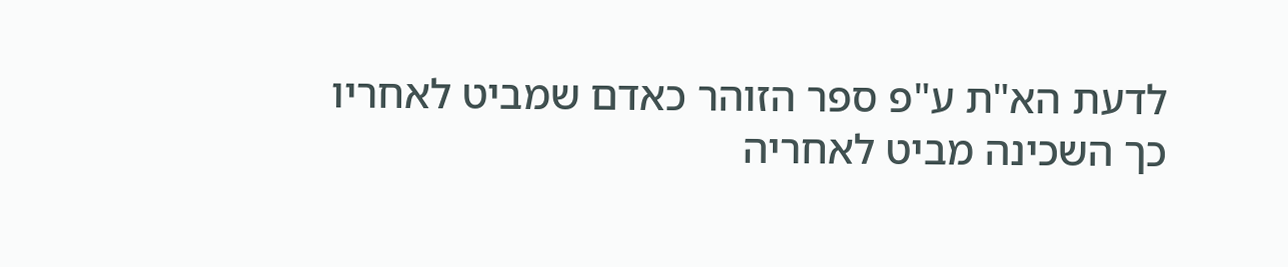לדעת הא"ת ע"פ ספר הזוהר כאדם שמביט לאחריו כך השכינה מביט לאחריה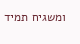ומשגיח תמיד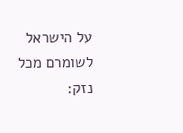על הישראל לשומרם מכל נזק: